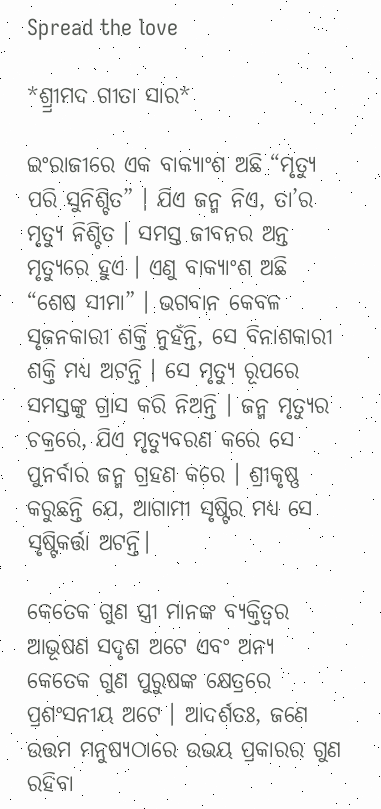Spread the love

*ଶ୍ର୍ରୀମଦ ଗୀତା ସାର*

ଇଂରାଜୀରେ ଏକ ବାକ୍ୟାଂଶ ଅଛି “ମୃତ୍ୟୁ ପରି ସୁନିଶ୍ଚିତ” । ଯିଏ ଜନ୍ମ ନିଏ, ତା’ର ମୃତ୍ୟୁ ନିଶ୍ଚିତ । ସମସ୍ତ ଜୀବନର ଅନ୍ତ ମୃତ୍ୟୁରେ ହୁଏ । ଏଣୁ ବାକ୍ୟାଂଶ ଅଛି “ଶେଷ ସୀମା” । ଭଗବାନ କେବଳ ସୃଜନକାରୀ ଶକ୍ତି ନୁହଁନ୍ତି, ସେ ବିନାଶକାରୀ ଶକ୍ତି ମଧ୍ୟ ଅଟନ୍ତି । ସେ ମୃତ୍ୟୁ ରୂପରେ ସମସ୍ତଙ୍କୁ ଗ୍ରାସ କରି ନିଅନ୍ତି । ଜନ୍ମ ମୃତ୍ୟୁର ଚକ୍ରରେ, ଯିଏ ମୃତ୍ୟୁବରଣ କରେ ସେ ପୁନର୍ବାର ଜନ୍ମ ଗ୍ରହଣ କରେ । ଶ୍ରୀକୃଷ୍ଣ କରୁଛନ୍ତି ଯେ, ଆଗାମୀ ସୃଷ୍ଟିର ମଧ୍ୟ ସେ ସୃଷ୍ଟିକର୍ତ୍ତା ଅଟନ୍ତି।

କେତେକ ଗୁଣ ସ୍ତ୍ରୀ ମାନଙ୍କ ବ୍ୟକ୍ତିତ୍ୱର ଆଭୂଷଣ ସଦୃଶ ଅଟେ ଏବଂ ଅନ୍ୟ କେତେକ ଗୁଣ ପୁରୁଷଙ୍କ କ୍ଷେତ୍ରରେ ପ୍ରଶଂସନୀୟ ଅଟେ । ଆଦର୍ଶତଃ, ଜଣେ ଉତ୍ତମ ମନୁଷ୍ୟଠାରେ ଉଭୟ ପ୍ରକାରର ଗୁଣ ରହିବା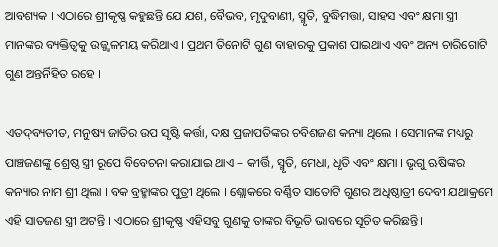ଆବଶ୍ୟକ । ଏଠାରେ ଶ୍ରୀକୃଷ୍ଣ କହୁଛନ୍ତି ଯେ ଯଶ, ବୈଭବ, ମୃଦୁବାଣୀ, ସ୍ମୃତି, ବୁଦ୍ଧିମତ୍ତା, ସାହସ ଏବଂ କ୍ଷମା ସ୍ତ୍ରୀ ମାନଙ୍କର ବ୍ୟକ୍ତିତ୍ୱକୁ ଉଜ୍ଜ୍ୱଳମୟ କରିଥାଏ । ପ୍ରଥମ ତିନୋଟି ଗୁଣ ବାହାରକୁ ପ୍ରକାଶ ପାଇଥାଏ ଏବଂ ଅନ୍ୟ ଚାରିଗୋଟି ଗୁଣ ଅନ୍ତର୍ନିହିତ ରହେ ।

ଏତଦ୍‌ବ୍ୟତୀତ, ମନୁଷ୍ୟ ଜାତିର ଉପ ସୃଷ୍ଟି କର୍ତ୍ତା, ଦକ୍ଷ ପ୍ରଜାପତିଙ୍କର ଚବିଶଜଣ କନ୍ୟା ଥିଲେ । ସେମାନଙ୍କ ମଧ୍ୟରୁ ପାଞ୍ଚଜଣଙ୍କୁ ଶ୍ରେଷ୍ଠ ସ୍ତ୍ରୀ ରୂପେ ବିବେଚନା କରାଯାଇ ଥାଏ – କୀର୍ତ୍ତି, ସ୍ମୃତି, ମେଧା, ଧୃତି ଏବଂ କ୍ଷମା । ଭୃଗୁ ଋଷିଙ୍କର କନ୍ୟାର ନାମ ଶ୍ରୀ ଥିଲା । ବକ ବ୍ରହ୍ମାଙ୍କର ପୁତ୍ରୀ ଥିଲେ । ଶ୍ଲୋକରେ ବର୍ଣ୍ଣିତ ସାତୋଟି ଗୁଣର ଅଧିଷ୍ଠାତ୍ରୀ ଦେବୀ ଯଥାକ୍ରମେ ଏହି ସାତଜଣ ସ୍ତ୍ରୀ ଅଟନ୍ତି । ଏଠାରେ ଶ୍ରୀକୃଷ୍ଣ ଏହିସବୁ ଗୁଣକୁ ତାଙ୍କର ବିଭୂତି ଭାବରେ ସୂଚିତ କରିଛନ୍ତି।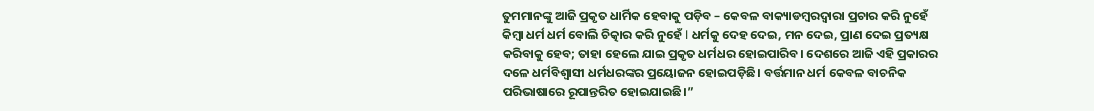ତୁମମାନଙ୍କୁ ଆଜି ପ୍ରକୃତ ଧାର୍ମିକ ହେବାକୁ ପଡ଼ିବ – କେବଳ ବାକ୍ୟାଡମ୍ବରଦ୍ଵାରା ପ୍ରଚାର କରି ନୁହେଁ କିମ୍ବା ଧର୍ମ ଧର୍ମ ବୋଲି ଚିତ୍କାର କରି ନୁହେଁ l ଧର୍ମକୁ ଦେହ ଦେଇ, ମନ ଦେଇ, ପ୍ରାଣ ଦେଇ ପ୍ରତ୍ୟକ୍ଷ କରିବାକୁ ହେବ; ତାହା ହେଲେ ଯାଇ ପ୍ରକୃତ ଧର୍ମଧର ହୋଇପାରିବ। ଦେଶରେ ଆଜି ଏହି ପ୍ରକାରର ଦଳେ ଧର୍ମବିଶ୍ୱାସୀ ଧର୍ମଧରଙ୍କର ପ୍ରୟୋଜନ ହୋଇପଡ଼ିଛି। ବର୍ତ୍ତମାନ ଧର୍ମ କେବଳ ବାଚନିକ ପରିଭାଷାରେ ରୂପାନ୍ତରିତ ହୋଇଯାଇଛି।”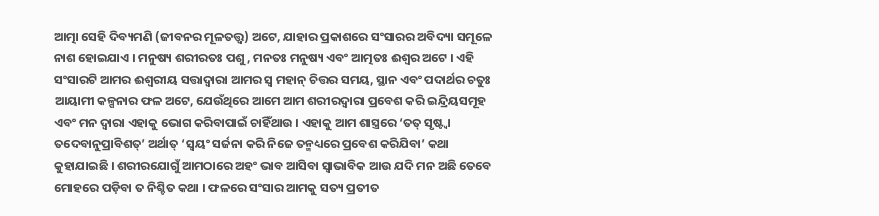ଆତ୍ମା ସେହି ଦିବ୍ୟମଣି (ଜୀବନର ମୂଳତତ୍ତ୍ୱ) ଅଟେ, ଯାହାର ପ୍ରକାଶରେ ସଂସାରର ଅବିଦ୍ୟା ସମୂଳେ ନାଶ ହୋଇଯାଏ । ମନୁଷ୍ୟ ଶରୀରତଃ ପଶୁ, ମନତଃ ମନୁଷ୍ୟ ଏବଂ ଆତ୍ମତଃ ଈଶ୍ୱର ଅଟେ । ଏହି ସଂସାରଟି ଆମର ଈଶ୍ୱରୀୟ ସତ୍ତାଦ୍ୱାରା ଆମର ସ୍ୱ ମହାନ୍ ଚିତ୍ତର ସମୟ, ସ୍ଥାନ ଏବଂ ପଦାର୍ଥର ଚତୁଃ ଆୟାମୀ କଳ୍ପନାର ଫଳ ଅଟେ, ଯେଉଁଥିରେ ଆମେ ଆମ ଶରୀରଦ୍ୱାରା ପ୍ରବେଶ କରି ଇନ୍ଦ୍ରିୟସମୂହ ଏବଂ ମନ ଦ୍ୱାରା ଏହାକୁ ଭୋଗ କରିବାପାଇଁ ଚାହିଁଥାଉ । ଏହାକୁ ଆମ ଶାସ୍ତ୍ରରେ ‘ତତ୍ ସୃଷ୍ଟ୍ୱା ତଦେବାନୁପ୍ରାବିଶତ୍’ ଅର୍ଥାତ୍ ‘ସ୍ୱୟଂ ସର୍ଜନା କରି ନିଜେ ତନ୍ମଧ୍ୟରେ ପ୍ରବେଶ କରିଯିବା’ କଥା କୁହାଯାଇଛି । ଶରୀରଯୋଗୁଁ ଆମଠାରେ ଅହଂ ଭାବ ଆସିବା ସ୍ୱାଭାବିକ ଆଉ ଯଦି ମନ ଅଛି ତେବେ ମୋହରେ ପଡ଼ିବା ତ ନିଶ୍ଚିତ କଥା । ଫଳରେ ସଂସାର ଆମକୁ ସତ୍ୟ ପ୍ରତୀତ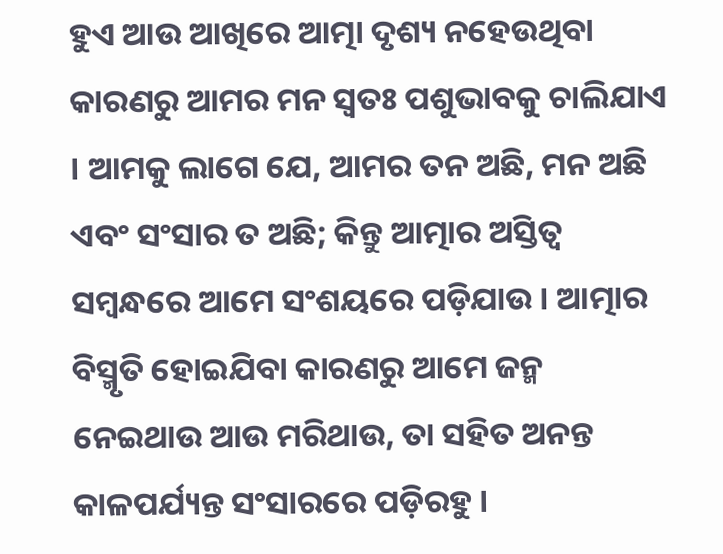ହୁଏ ଆଉ ଆଖିରେ ଆତ୍ମା ଦୃଶ୍ୟ ନହେଉଥିବା କାରଣରୁ ଆମର ମନ ସ୍ୱତଃ ପଶୁଭାବକୁ ଚାଲିଯାଏ । ଆମକୁ ଲାଗେ ଯେ, ଆମର ତନ ଅଛି, ମନ ଅଛି ଏବଂ ସଂସାର ତ ଅଛି; କିନ୍ତୁ ଆତ୍ମାର ଅସ୍ତିତ୍ୱ ସମ୍ବନ୍ଧରେ ଆମେ ସଂଶୟରେ ପଡ଼ିଯାଉ । ଆତ୍ମାର ବିସ୍ମୃତି ହୋଇଯିବା କାରଣରୁ ଆମେ ଜନ୍ମ ନେଇଥାଉ ଆଉ ମରିଥାଉ, ତା ସହିତ ଅନନ୍ତ କାଳପର୍ଯ୍ୟନ୍ତ ସଂସାରରେ ପଡ଼ିରହୁ ।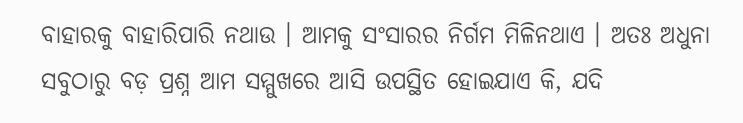ବାହାରକୁ ବାହାରିପାରି ନଥାଉ । ଆମକୁ ସଂସାରର ନିର୍ଗମ ମିଳିନଥାଏ । ଅତଃ ଅଧୁନା ସବୁଠାରୁ ବଡ଼ ପ୍ରଶ୍ନ ଆମ ସମ୍ମୁଖରେ ଆସି ଉପସ୍ଥିତ ହୋଇଯାଏ କି, ଯଦି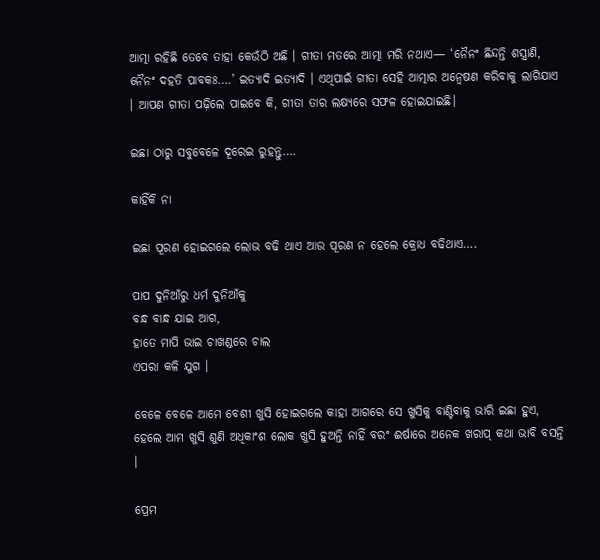ଆତ୍ମା ରହିଛି ତେବେ ତାହା କେଉଁଠି ଅଛି । ଗୀତା ମତରେ ଆତ୍ମା ମରି ନଥାଏ— ‘ନୈନଂ ଛିନ୍ଦନ୍ତି ଶସ୍ତ୍ରାଣି, ନୈନଂ ଦହତି ପାବକଃ….’ ଇତ୍ୟାଦି ଇତ୍ୟାଦି । ଏଥିପାଇଁ ଗୀତା ସେହି ଆତ୍ମାର ଅନ୍ୱେଷଣ କରିବାକୁ ଲାଗିଯାଏ । ଆପଣ ଗୀତା ପଢ଼ିଲେ ପାଇବେ କି, ଗୀତା ତାର ଲକ୍ଷ୍ୟରେ ସଫଳ ହୋଇଯାଇଛି।

ଇଛା ଠାରୁ ସବୁବେଳେ ଦୂରେଇ ରୁହନ୍ତୁ….

କାହିଁକି ନା

ଇଛା ପୂରଣ ହୋଇଗଲେ ଲୋଭ ବଢି ଥାଏ ଆଉ ପୂରଣ ନ ହେଲେ କ୍ରୋଧ ବଢିଥାଏ….

ପାପ ଦୁନିଆଁରୁ ଧର୍ମ ଦୁନିଆଁକୁ
ବନ୍ଧ ବାନ୍ଧ ଯାଇ ଆଗ,
ହାତେ ମାପି ଭାଇ ଚାଖଣ୍ଡରେ ଚାଲ
ଏପରା କଳି ଯୁଗ ।

ବେଳେ ବେଳେ ଆମେ ବେଶୀ ଖୁସି ହୋଇଗଲେ କାହା ଆଗରେ ସେ ଖୁସିକୁ ବାଣ୍ଟିବାକୁ ଭାରି ଇଛା ହୁଏ, ହେଲେ ଆମ ଖୁସି ଶୁଣି ଅଧିକାଂଶ ଲୋକ ଖୁସି ହୁଅନ୍ତି ନାହିଁ ବରଂ ଈର୍ଷାରେ ଅନେକ ଖରାପ୍ କଥା ଭାବି ବସନ୍ତି ।

ପ୍ରେମ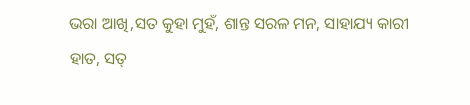ଭରା ଆଖି,ସତ କୁହା ମୁହଁ, ଶାନ୍ତ ସରଳ ମନ, ସାହାଯ୍ୟ କାରୀ ହାତ, ସତ୍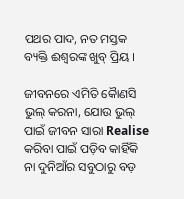ପଥର ପାଦ, ନତ ମସ୍ତକ ବ୍ୟକ୍ତି ଈଶ୍ବରଙ୍କ ଖୁବ୍ ପ୍ରିୟ ।

ଜୀବନରେ ଏମିତି କୈାଣସି ଭୁଲ୍ କରନା, ଯୋଉ ଭୁଲ୍ ପାଇଁ ଜୀବନ ସାରା Realise କରିବା ପାଇଁ ପଡ଼ିବ କାହିଁକି ନା ଦୁନିଆଁର ସବୁଠାରୁ ବଡ଼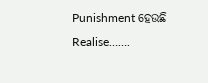Punishment ହେଉଛି Realise…….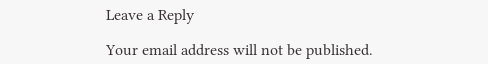Leave a Reply

Your email address will not be published.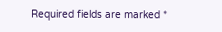Required fields are marked *